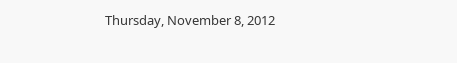Thursday, November 8, 2012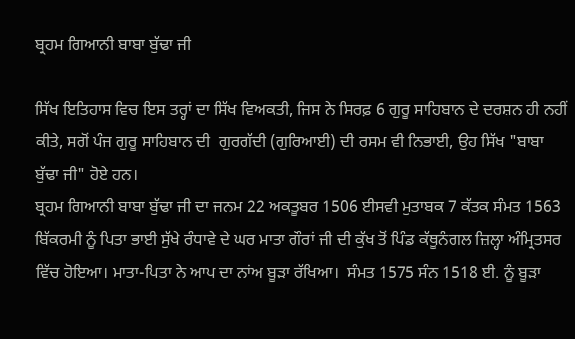ਬ੍ਰਹਮ ਗਿਆਨੀ ਬਾਬਾ ਬੁੱਢਾ ਜੀ

ਸਿੱਖ ਇਤਿਹਾਸ ਵਿਚ ਇਸ ਤਰ੍ਹਾਂ ਦਾ ਸਿੱਖ ਵਿਅਕਤੀ, ਜਿਸ ਨੇ ਸਿਰਫ਼ 6 ਗੁਰੂ ਸਾਹਿਬਾਨ ਦੇ ਦਰਸ਼ਨ ਹੀ ਨਹੀਂ ਕੀਤੇ, ਸਗੋਂ ਪੰਜ ਗੁਰੂ ਸਾਹਿਬਾਨ ਦੀ  ਗੁਰਗੱਦੀ (ਗੁ‌ਰਿਆਈ) ਦੀ ਰਸਮ ਵੀ ਨਿਭਾਈ, ਉਹ ਸਿੱਖ "ਬਾਬਾ ਬੁੱਢਾ ਜੀ" ਹੋਏ ਹਨ।
ਬ੍ਰਹਮ ਗਿਆਨੀ ਬਾਬਾ ਬੁੱਢਾ ਜੀ ਦਾ ਜਨਮ 22 ਅਕਤੂਬਰ 1506 ਈਸਵੀ ਮੁਤਾਬਕ 7 ਕੱਤਕ ਸੰਮਤ 1563 ਬਿੱਕਰਮੀ ਨੂੰ ਪਿਤਾ ਭਾਈ ਸੁੱਖੇ ਰੰਧਾਵੇ ਦੇ ਘਰ ਮਾਤਾ ਗੌਰਾਂ ਜੀ ਦੀ ਕੁੱਖ ਤੋਂ ਪਿੰਡ ਕੱਥੂਨੰਗਲ ਜ਼ਿਲ੍ਹਾ ਅੰਮ੍ਰਿਤਸਰ ਵਿੱਚ ਹੋਇਆ। ਮਾਤਾ-ਪਿਤਾ ਨੇ ਆਪ ਦਾ ਨਾਂਅ ਬੂੜਾ ਰੱਖਿਆ।  ਸੰਮਤ 1575 ਸੰਨ 1518 ਈ. ਨੂੰ ਬੂੜਾ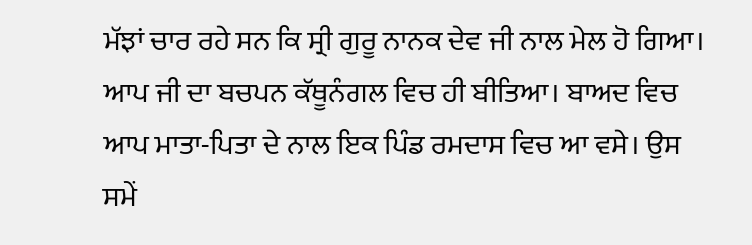ਮੱਝਾਂ ਚਾਰ ਰਹੇ ਸਨ ਕਿ ਸ੍ਰੀ ਗੁਰੂ ਨਾਨਕ ਦੇਵ ਜੀ ਨਾਲ ਮੇਲ ਹੋ ਗਿਆ।
ਆਪ ਜੀ ਦਾ ਬਚਪਨ ਕੱਥੂਨੰਗਲ ਵਿਚ ਹੀ ਬੀਤਿਆ। ਬਾਅਦ ਵਿਚ ਆਪ ਮਾਤਾ-ਪਿਤਾ ਦੇ ਨਾਲ ਇਕ ਪਿੰਡ ਰਮਦਾਸ ਵਿਚ ਆ ਵਸੇ। ਉਸ ਸਮੇਂ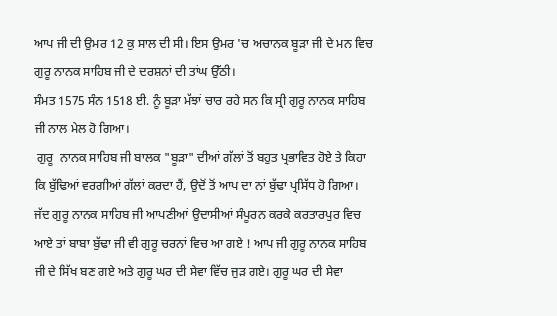ਆਪ ਜੀ ਦੀ ਉਮਰ 12 ਕੁ ਸਾਲ ਦੀ ਸੀ। ਇਸ ਉਮਰ 'ਚ ਅਚਾਨਕ ਬੂੜਾ ਜੀ ਦੇ ਮਨ ਵਿਚ ਗੁਰੂ ਨਾਨਕ ਸਾਹਿਬ ਜੀ ਦੇ ਦਰਸ਼ਨਾਂ ਦੀ ਤਾਂਘ ਉੱਠੀ।
ਸੰਮਤ 1575 ਸੰਨ 1518 ਈ. ਨੂੰ ਬੂੜਾ ਮੱਝਾਂ ਚਾਰ ਰਹੇ ਸਨ ਕਿ ਸ੍ਰੀ ਗੁਰੂ ਨਾਨਕ ਸਾਹਿਬ ਜੀ ਨਾਲ ਮੇਲ ਹੋ ਗਿਆ।
 ਗੁਰੂ  ਨਾਨਕ ਸਾਹਿਬ ਜੀ ਬਾਲਕ "ਬੂੜਾ" ਦੀਆਂ ਗੱਲਾਂ ਤੋਂ ਬਹੁਤ ਪ੍ਰਭਾਵਿਤ ਹੋਏ ਤੇ ਕਿਹਾ ਕਿ ਬੁੱਢਿਆਂ ਵਰਗੀਆਂ ਗੱਲਾਂ ਕਰਦਾ ਹੈਂ, ਉਦੋਂ ਤੋਂ ਆਪ ਦਾ ਨਾਂ ਬੁੱਢਾ ਪ੍ਰਸਿੱਧ ਹੋ ਗਿਆ।
ਜੱਦ ਗੁਰੂ ਨਾਨਕ ਸਾਹਿਬ ਜੀ ਆਪਣੀਆਂ ਉਦਾਸੀਆਂ ਸੰਪੂਰਨ ਕਰਕੇ ਕਰਤਾਰਪੁਰ ਵਿਚ ਆਏ ਤਾਂ ਬਾਬਾ ਬੁੱਢਾ ਜੀ ਵੀ ਗੁਰੂ ਚਰਨਾਂ ਵਿਚ ਆ ਗਏ ! ਆਪ ਜੀ ਗੁਰੂ ਨਾਨਕ ਸਾਹਿਬ ਜੀ ਦੇ ਸਿੱਖ ਬਣ ਗਏ ਅਤੇ ਗੁਰੂ ਘਰ ਦੀ ਸੇਵਾ ਵਿੱਚ ਜੁੜ ਗਏ। ਗੁਰੂ ਘਰ ਦੀ ਸੇਵਾ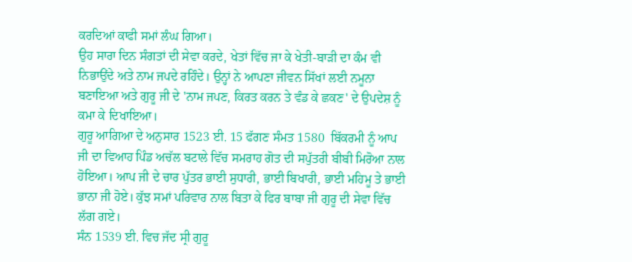ਕਰਦਿਆਂ ਕਾਫੀ ਸਮਾਂ ਲੰਘ ਗਿਆ।
ਉਹ ਸਾਰਾ ਦਿਨ ਸੰਗਤਾਂ ਦੀ ਸੇਵਾ ਕਰਦੇ, ਖੇਤਾਂ ਵਿੱਚ ਜਾ ਕੇ ਖੇਤੀ-ਬਾੜੀ ਦਾ ਕੰਮ ਵੀ ਨਿਭਾਉਂਦੇ ਅਤੇ ਨਾਮ ਜਪਦੇ ਰਹਿੰਦੇ। ਉਨ੍ਹਾਂ ਨੇ ਆਪਣਾ ਜੀਵਨ ਸਿੱਖਾਂ ਲਈ ਨਮੂਨਾ ਬਣਾਇਆ ਅਤੇ ਗੁਰੂ ਜੀ ਦੇ 'ਨਾਮ ਜਪਣ, ਕਿਰਤ ਕਰਨ ਤੇ ਵੰਡ ਕੇ ਛਕਣ' ਦੇ ਉਪਦੇਸ਼ ਨੂੰ ਕਮਾ ਕੇ ਦਿਖਾਇਆ।
ਗੁਰੂ ਆਗਿਆ ਦੇ ਅਨੁਸਾਰ 1523 ਈ. 15 ਫੱਗਣ ਸੰਮਤ 1580  ਬਿੱਕਰਮੀ ਨੂੰ ਆਪ ਜੀ ਦਾ ਵਿਆਹ ਪਿੰਡ ਅਚੱਲ ਬਟਾਲੇ ਵਿੱਚ ਸਮਰਾਹ ਗੋਤ ਦੀ ਸਪੁੱਤਰੀ ਬੀਬੀ ਮਿਰੋਆ ਨਾਲ ਹੋਇਆ। ਆਪ ਜੀ ਦੇ ਚਾਰ ਪੁੱਤਰ ਭਾਈ ਸੁਧਾਰੀ, ਭਾਈ ਬਿਖਾਰੀ, ਭਾਈ ਮਹਿਮੂ ਤੇ ਭਾਈ ਭਾਨਾ ਜੀ ਹੋਏ। ਕੁੱਝ ਸਮਾਂ ਪਰਿਵਾਰ ਨਾਲ ਬਿਤਾ ਕੇ ਫਿਰ ਬਾਬਾ ਜੀ ਗੁਰੂ ਦੀ ਸੇਵਾ ਵਿੱਚ ਲੱਗ ਗਏ।
ਸੰਨ 1539 ਈ. ਵਿਚ ਜੱਦ ਸ੍ਰੀ ਗੁਰੂ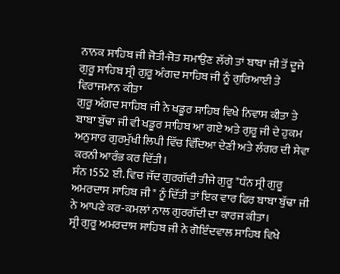ਨਾਨਕ ਸਾਹਿਬ ਜੀ ਜੋਤੀ-ਜੋਤ ਸਮਾਉਣ ਲੱਗੇ ਤਾਂ ਬਾਬਾ ਜੀ ਤੋਂ ਦੂਜੇ ਗੁਰੂ ਸਾਹਿਬ ਸ੍ਰੀ ਗੁਰੂ ਅੰਗਦ ਸਾਹਿਬ ਜੀ ਨੂੰ ਗੁਰਿਆਈ ਤੇ ਵਿਰਾਜਮਾਨ ਕੀਤਾ
ਗੁਰੂ ਅੰਗਦ ਸਾਹਿਬ ਜੀ ਨੇ ਖਡੂਰ ਸਾਹਿਬ ਵਿਖੇ ਨਿਵਾਸ ਕੀਤਾ ਤੇ ਬਾਬਾ ਬੁੱਢਾ ਜੀ ਵੀ ਖਡੂਰ ਸਾਹਿਬ ਆ ਗਏ ਅਤੇ ਗੁਰੂ ਜੀ ਦੇ ਹੁਕਮ ਅਨੁਸਾਰ ਗੁਰਮੁੱਖੀ ਲਿਪੀ ਵਿੱਚ ਵਿੱਦਿਆ ਦੇਣੀ ਅਤੇ ਲੰਗਰ ਦੀ ਸੇਵਾ ਕਰਨੀ ਆਰੰਭ ਕਰ ਦਿੱਤੀ।
ਸੰਨ 1552 ਈ. ਵਿਚ ਜੱਦ ਗੁਰਗੱਦੀ ਤੀਜੇ ਗੁਰੂ "ਧੰਨ ਸ੍ਰੀ ਗੁਰੂ ਅਮਰਦਾਸ ਸਾਹਿਬ ਜੀ" ਨੂੰ ਦਿੱਤੀ ਤਾਂ ਇਕ ਵਾਰ ਫਿਰ ਬਾਬਾ ਬੁੱਢਾ ਜੀ ਨੇ ਆਪਣੇ ਕਰ-ਕਮਲਾਂ ਨਾਲ ਗੁਰਗੱਦੀ ਦਾ ਕਾਰਜ ਕੀਤਾ।
ਸ੍ਰੀ ਗੁਰੂ ਅਮਰਦਾਸ ਸਾਹਿਬ ਜੀ ਨੇ ਗੋਇੰਦਵਾਲ ਸਾਹਿਬ ਵਿਖੇ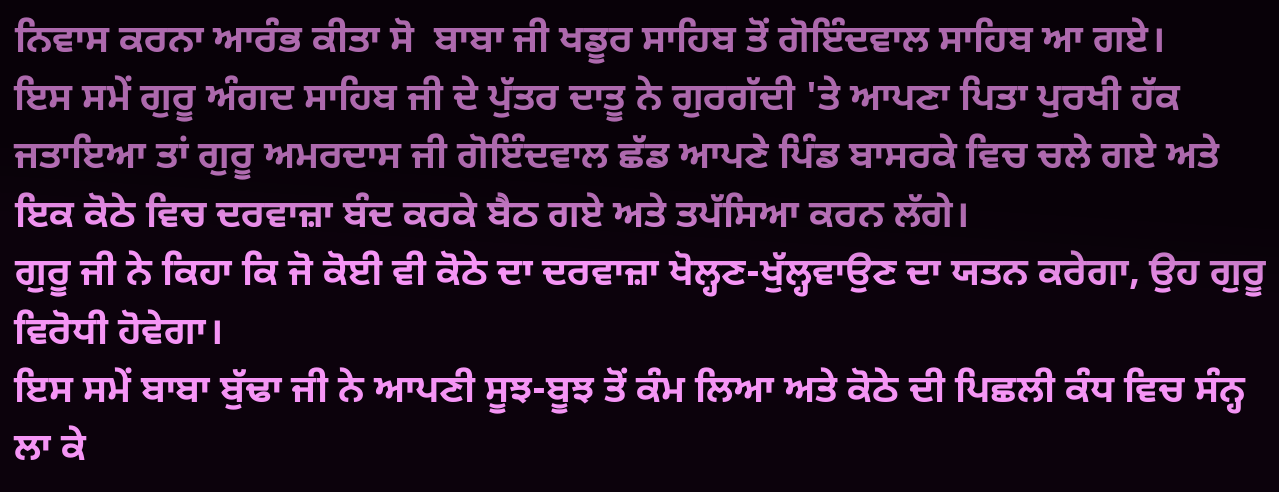ਨਿਵਾਸ ਕਰਨਾ ਆਰੰਭ ਕੀਤਾ ਸੋ  ਬਾਬਾ ਜੀ ਖਡੂਰ ਸਾਹਿਬ ਤੋਂ ਗੋਇੰਦਵਾਲ ਸਾਹਿਬ ਆ ਗਏ।
ਇਸ ਸਮੇਂ ਗੁਰੂ ਅੰਗਦ ਸਾਹਿਬ ਜੀ ਦੇ ਪੁੱਤਰ ਦਾਤੂ ਨੇ ਗੁਰਗੱਦੀ 'ਤੇ ਆਪਣਾ ਪਿਤਾ ਪੁਰਖੀ ਹੱਕ ਜਤਾਇਆ ਤਾਂ ਗੁਰੂ ਅਮਰਦਾਸ ਜੀ ਗੋਇੰਦਵਾਲ ਛੱਡ ਆਪਣੇ ਪਿੰਡ ਬਾਸਰਕੇ ਵਿਚ ਚਲੇ ਗਏ ਅਤੇ ਇਕ ਕੋਠੇ ਵਿਚ ਦਰਵਾਜ਼ਾ ਬੰਦ ਕਰਕੇ ਬੈਠ ਗਏ ਅਤੇ ਤਪੱਸਿਆ ਕਰਨ ਲੱਗੇ।
ਗੁਰੂ ਜੀ ਨੇ ਕਿਹਾ ਕਿ ਜੋ ਕੋਈ ਵੀ ਕੋਠੇ ਦਾ ਦਰਵਾਜ਼ਾ ਖੋਲ੍ਹਣ-ਖੁੱਲ੍ਹਵਾਉਣ ਦਾ ਯਤਨ ਕਰੇਗਾ, ਉਹ ਗੁਰੂ ਵਿਰੋਧੀ ਹੋਵੇਗਾ।
ਇਸ ਸਮੇਂ ਬਾਬਾ ਬੁੱਢਾ ਜੀ ਨੇ ਆਪਣੀ ਸੂਝ-ਬੂਝ ਤੋਂ ਕੰਮ ਲਿਆ ਅਤੇ ਕੋਠੇ ਦੀ ਪਿਛਲੀ ਕੰਧ ਵਿਚ ਸੰਨ੍ਹ ਲਾ ਕੇ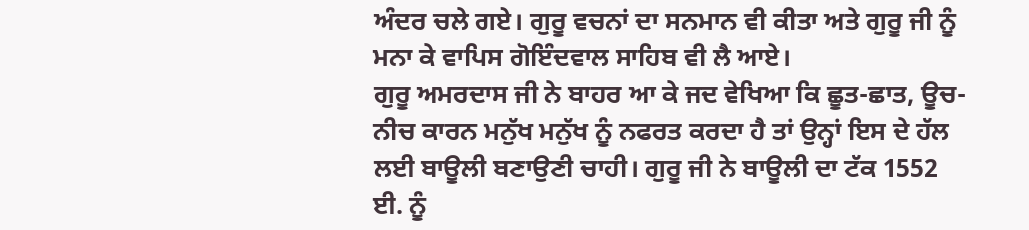ਅੰਦਰ ਚਲੇ ਗਏ। ਗੁਰੂ ਵਚਨਾਂ ਦਾ ਸਨਮਾਨ ਵੀ ਕੀਤਾ ਅਤੇ ਗੁਰੂ ਜੀ ਨੂੰ ਮਨਾ ਕੇ ਵਾਪਿਸ ਗੋਇੰਦਵਾਲ ਸਾਹਿਬ ਵੀ ਲੈ ਆਏ।
ਗੁਰੂ ਅਮਰਦਾਸ ਜੀ ਨੇ ਬਾਹਰ ਆ ਕੇ ਜਦ ਵੇਖਿਆ ਕਿ ਛੂਤ-ਛਾਤ, ਊਚ-ਨੀਚ ਕਾਰਨ ਮਨੁੱਖ ਮਨੁੱਖ ਨੂੰ ਨਫਰਤ ਕਰਦਾ ਹੈ ਤਾਂ ਉਨ੍ਹਾਂ ਇਸ ਦੇ ਹੱਲ ਲਈ ਬਾਊਲੀ ਬਣਾਉਣੀ ਚਾਹੀ। ਗੁਰੂ ਜੀ ਨੇ ਬਾਊਲੀ ਦਾ ਟੱਕ 1552 ਈ. ਨੂੰ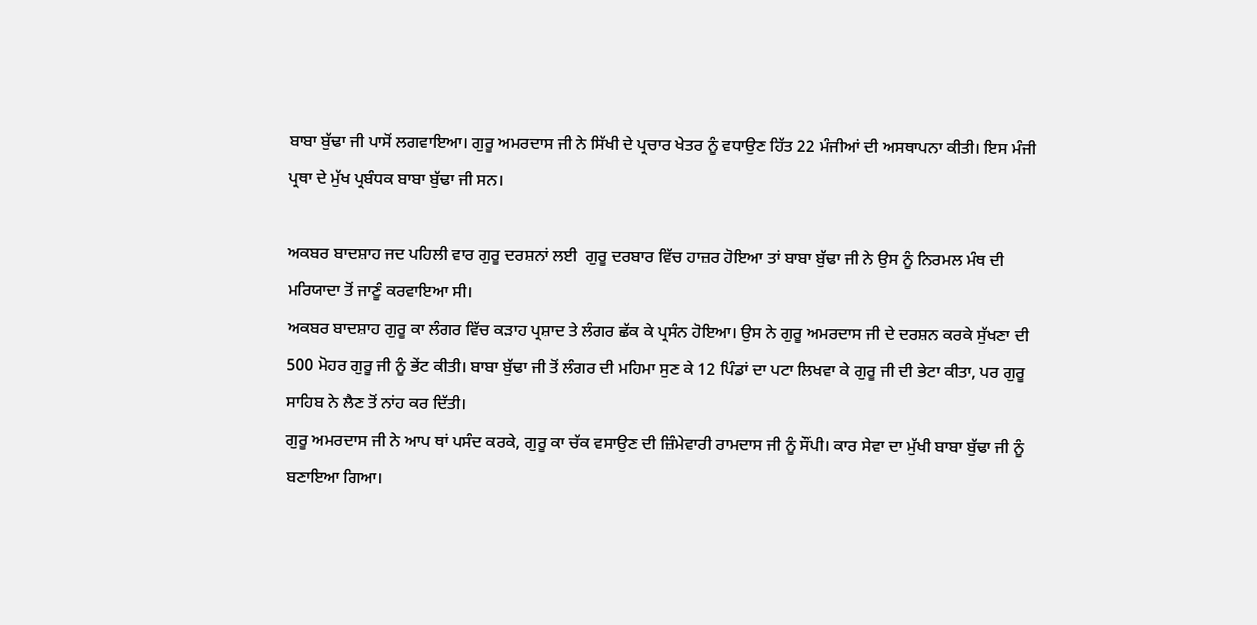ਬਾਬਾ ਬੁੱਢਾ ਜੀ ਪਾਸੋਂ ਲਗਵਾਇਆ। ਗੁਰੂ ਅਮਰਦਾਸ ਜੀ ਨੇ ਸਿੱਖੀ ਦੇ ਪ੍ਰਚਾਰ ਖੇਤਰ ਨੂੰ ਵਧਾਉਣ ਹਿੱਤ 22 ਮੰਜੀਆਂ ਦੀ ਅਸਥਾਪਨਾ ਕੀਤੀ। ਇਸ ਮੰਜੀ ਪ੍ਰਥਾ ਦੇ ਮੁੱਖ ਪ੍ਰਬੰਧਕ ਬਾਬਾ ਬੁੱਢਾ ਜੀ ਸਨ।

ਅਕਬਰ ਬਾਦਸ਼ਾਹ ਜਦ ਪਹਿਲੀ ਵਾਰ ਗੁਰੂ ਦਰਸ਼ਨਾਂ ਲਈ  ਗੁਰੂ ਦਰਬਾਰ ਵਿੱਚ ਹਾਜ਼ਰ ਹੋਇਆ ਤਾਂ ਬਾਬਾ ਬੁੱਢਾ ਜੀ ਨੇ ਉਸ ਨੂੰ ਨਿਰਮਲ ਮੰਥ ਦੀ ਮਰਿਯਾਦਾ ਤੋਂ ਜਾਣੂੰ ਕਰਵਾਇਆ ਸੀ।
ਅਕਬਰ ਬਾਦਸ਼ਾਹ ਗੁਰੂ ਕਾ ਲੰਗਰ ਵਿੱਚ ਕੜਾਹ ਪ੍ਰਸ਼ਾਦ ਤੇ ਲੰਗਰ ਛੱਕ ਕੇ ਪ੍ਰਸੰਨ ਹੋਇਆ। ਉਸ ਨੇ ਗੁਰੂ ਅਮਰਦਾਸ ਜੀ ਦੇ ਦਰਸ਼ਨ ਕਰਕੇ ਸੁੱਖਣਾ ਦੀ 500 ਮੋਹਰ ਗੁਰੂ ਜੀ ਨੂੰ ਭੇਂਟ ਕੀਤੀ। ਬਾਬਾ ਬੁੱਢਾ ਜੀ ਤੋਂ ਲੰਗਰ ਦੀ ਮਹਿਮਾ ਸੁਣ ਕੇ 12 ਪਿੰਡਾਂ ਦਾ ਪਟਾ ਲਿਖਵਾ ਕੇ ਗੁਰੂ ਜੀ ਦੀ ਭੇਟਾ ਕੀਤਾ, ਪਰ ਗੁਰੂ ਸਾਹਿਬ ਨੇ ਲੈਣ ਤੋਂ ਨਾਂਹ ਕਰ ਦਿੱਤੀ।
ਗੁਰੂ ਅਮਰਦਾਸ ਜੀ ਨੇ ਆਪ ਥਾਂ ਪਸੰਦ ਕਰਕੇ, ਗੁਰੂ ਕਾ ਚੱਕ ਵਸਾਉਣ ਦੀ ਜ਼ਿੰਮੇਵਾਰੀ ਰਾਮਦਾਸ ਜੀ ਨੂੰ ਸੌਂਪੀ। ਕਾਰ ਸੇਵਾ ਦਾ ਮੁੱਖੀ ਬਾਬਾ ਬੁੱਢਾ ਜੀ ਨੂੰ ਬਣਾਇਆ ਗਿਆ।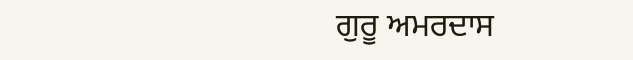ਗੁਰੂ ਅਮਰਦਾਸ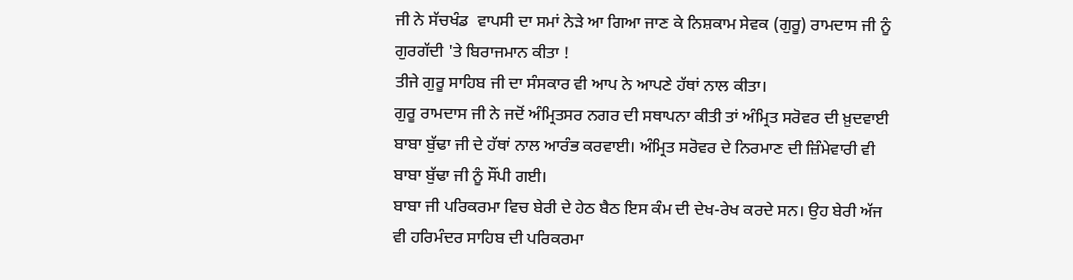ਜੀ ਨੇ ਸੱਚਖੰਡ  ਵਾਪਸੀ ਦਾ ਸਮਾਂ ਨੇੜੇ ਆ ਗਿਆ ਜਾਣ ਕੇ ਨਿਸ਼ਕਾਮ ਸੇਵਕ (ਗੁਰੂ) ਰਾਮਦਾਸ ਜੀ ਨੂੰ ਗੁਰਗੱਦੀ 'ਤੇ ਬਿਰਾਜਮਾਨ ਕੀਤਾ !
ਤੀਜੇ ਗੁਰੂ ਸਾਹਿਬ ਜੀ ਦਾ ਸੰਸਕਾਰ ਵੀ ਆਪ ਨੇ ਆਪਣੇ ਹੱਥਾਂ ਨਾਲ ਕੀਤਾ।
ਗੁਰੂ ਰਾਮਦਾਸ ਜੀ ਨੇ ਜਦੋਂ ਅੰਮ੍ਰਿਤਸਰ ਨਗਰ ਦੀ ਸਥਾਪਨਾ ਕੀਤੀ ਤਾਂ ਅੰਮ੍ਰਿਤ ਸਰੋਵਰ ਦੀ ਖ਼ੁਦਵਾਈ ਬਾਬਾ ਬੁੱਢਾ ਜੀ ਦੇ ਹੱਥਾਂ ਨਾਲ ਆਰੰਭ ਕਰਵਾਈ। ਅੰਮ੍ਰਿਤ ਸਰੋਵਰ ਦੇ ਨਿਰਮਾਣ ਦੀ ਜ਼ਿੰਮੇਵਾਰੀ ਵੀ ਬਾਬਾ ਬੁੱਢਾ ਜੀ ਨੂੰ ਸੌਂਪੀ ਗਈ।
ਬਾਬਾ ਜੀ ਪਰਿਕਰਮਾ ਵਿਚ ਬੇਰੀ ਦੇ ਹੇਠ ਬੈਠ ਇਸ ਕੰਮ ਦੀ ਦੇਖ-ਰੇਖ ਕਰਦੇ ਸਨ। ਉਹ ਬੇਰੀ ਅੱਜ ਵੀ ਹਰਿਮੰਦਰ ਸਾਹਿਬ ਦੀ ਪਰਿਕਰਮਾ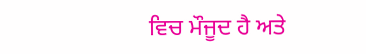ਵਿਚ ਮੌਜੂਦ ਹੈ ਅਤੇ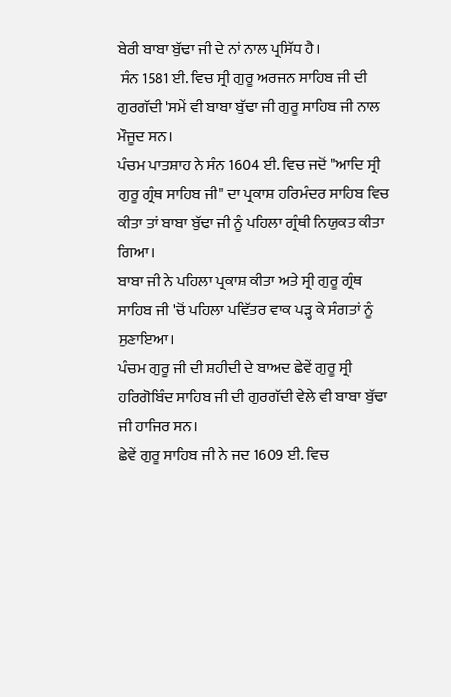ਬੇਰੀ ਬਾਬਾ ਬੁੱਢਾ ਜੀ ਦੇ ਨਾਂ ਨਾਲ ਪ੍ਰਸਿੱਧ ਹੈ।
 ਸੰਨ 1581 ਈ. ਵਿਚ ਸ੍ਰੀ ਗੁਰੂ ਅਰਜਨ ਸਾਹਿਬ ਜੀ ਦੀ ਗੁਰਗੱਦੀ 'ਸਮੇਂ ਵੀ ਬਾਬਾ ਬੁੱਢਾ ਜੀ ਗੁਰੂ ਸਾਹਿਬ ਜੀ ਨਾਲ ਮੌਜੂਦ ਸਨ।
ਪੰਚਮ ਪਾਤਸ਼ਾਹ ਨੇ ਸੰਨ 1604 ਈ. ਵਿਚ ਜਦੋਂ "ਆਦਿ ਸ੍ਰੀ ਗੁਰੂ ਗ੍ਰੰਥ ਸਾਹਿਬ ਜੀ" ਦਾ ਪ੍ਰਕਾਸ਼ ਹਰਿਮੰਦਰ ਸਾਹਿਬ ਵਿਚ ਕੀਤਾ ਤਾਂ ਬਾਬਾ ਬੁੱਢਾ ਜੀ ਨੂੰ ਪਹਿਲਾ ਗ੍ਰੰਥੀ ਨਿਯੁਕਤ ਕੀਤਾ ਗਿਆ।
ਬਾਬਾ ਜੀ ਨੇ ਪਹਿਲਾ ਪ੍ਰਕਾਸ਼ ਕੀਤਾ ਅਤੇ ਸ੍ਰੀ ਗੁਰੂ ਗ੍ਰੰਥ ਸਾਹਿਬ ਜੀ 'ਚੋਂ ਪਹਿਲਾ ਪਵਿੱਤਰ ਵਾਕ ਪੜ੍ਹ ਕੇ ਸੰਗਤਾਂ ਨੂੰ ਸੁਣਾਇਆ।
ਪੰਚਮ ਗੁਰੂ ਜੀ ਦੀ ਸ਼ਹੀਦੀ ਦੇ ਬਾਅਦ ਛੇਵੇਂ ਗੁਰੂ ਸ੍ਰੀ ਹਰਿਗੋਬਿੰਦ ਸਾਹਿਬ ਜੀ ਦੀ ਗੁਰਗੱਦੀ ਵੇਲੇ ਵੀ ਬਾਬਾ ਬੁੱਢਾ ਜੀ ਹਾਜਿਰ ਸਨ।
ਛੇਵੇਂ ਗੁਰੂ ਸਾਹਿਬ ਜੀ ਨੇ ਜਦ 1609 ਈ. ਵਿਚ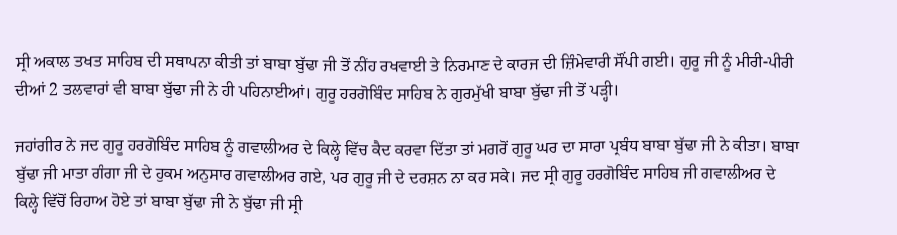ਸ੍ਰੀ ਅਕਾਲ ਤਖਤ ਸਾਹਿਬ ਦੀ ਸਥਾਪਨਾ ਕੀਤੀ ਤਾਂ ਬਾਬਾ ਬੁੱਢਾ ਜੀ ਤੋਂ ਨੀਂਹ ਰਖਵਾਈ ਤੇ ਨਿਰਮਾਣ ਦੇ ਕਾਰਜ ਦੀ ਜ਼ਿੰਮੇਵਾਰੀ ਸੌਂਪੀ ਗਈ। ਗੁਰੂ ਜੀ ਨੂੰ ਮੀਰੀ-ਪੀਰੀ ਦੀਆਂ 2 ਤਲਵਾਰਾਂ ਵੀ ਬਾਬਾ ਬੁੱਢਾ ਜੀ ਨੇ ਹੀ ਪਹਿਨਾਈਆਂ। ਗੁਰੂ ਹਰਗੋਬਿੰਦ ਸਾਹਿਬ ਨੇ ਗੁਰਮੁੱਖੀ ਬਾਬਾ ਬੁੱਢਾ ਜੀ ਤੋਂ ਪੜ੍ਹੀ।

ਜਹਾਂਗੀਰ ਨੇ ਜਦ ਗੁਰੂ ਹਰਗੋਬਿੰਦ ਸਾਹਿਬ ਨੂੰ ਗਵਾਲੀਅਰ ਦੇ ਕਿਲ੍ਹੇ ਵਿੱਚ ਕੈਦ ਕਰਵਾ ਦਿੱਤਾ ਤਾਂ ਮਗਰੋਂ ਗੁਰੂ ਘਰ ਦਾ ਸਾਰਾ ਪ੍ਰਬੰਧ ਬਾਬਾ ਬੁੱਢਾ ਜੀ ਨੇ ਕੀਤਾ। ਬਾਬਾ ਬੁੱਢਾ ਜੀ ਮਾਤਾ ਗੰਗਾ ਜੀ ਦੇ ਹੁਕਮ ਅਨੁਸਾਰ ਗਵਾਲੀਅਰ ਗਏ, ਪਰ ਗੁਰੂ ਜੀ ਦੇ ਦਰਸ਼ਨ ਨਾ ਕਰ ਸਕੇ। ਜਦ ਸ੍ਰੀ ਗੁਰੂ ਹਰਗੋਬਿੰਦ ਸਾਹਿਬ ਜੀ ਗਵਾਲੀਅਰ ਦੇ ਕਿਲ੍ਹੇ ਵਿੱਚੋਂ ਰਿਹਾਅ ਹੋਏ ਤਾਂ ਬਾਬਾ ਬੁੱਢਾ ਜੀ ਨੇ ਬੁੱਢਾ ਜੀ ਸ੍ਰੀ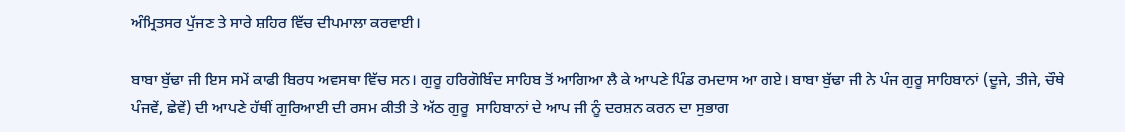ਅੰਮ੍ਰਿਤਸਰ ਪੁੱਜਣ ਤੇ ਸਾਰੇ ਸ਼ਹਿਰ ਵਿੱਚ ਦੀਪਮਾਲਾ ਕਰਵਾਈ।

ਬਾਬਾ ਬੁੱਢਾ ਜੀ ਇਸ ਸਮੇਂ ਕਾਫੀ ਬਿਰਧ ਅਵਸਥਾ ਵਿੱਚ ਸਨ। ਗੁਰੂ ਹਰਿਗੋਬਿੰਦ ਸਾਹਿਬ ਤੋਂ ਆਗਿਆ ਲੈ ਕੇ ਆਪਣੇ ਪਿੰਡ ਰਮਦਾਸ ਆ ਗਏ। ਬਾਬਾ ਬੁੱਢਾ ਜੀ ਨੇ ਪੰਜ ਗੁਰੂ ਸਾਹਿਬਾਨਾਂ (ਦੂਜੇ, ਤੀਜੇ, ਚੌਥੇ ਪੰਜਵੇਂ, ਛੇਵੇਂ) ਦੀ ਆਪਣੇ ਹੱਥੀਂ ਗੁਰਿਆਈ ਦੀ ਰਸਮ ਕੀਤੀ ਤੇ ਅੱਠ ਗੁਰੂ  ਸਾਹਿਬਾਨਾਂ ਦੇ ਆਪ ਜੀ ਨੂੰ ਦਰਸ਼ਨ ਕਰਨ ਦਾ ਸੁਭਾਗ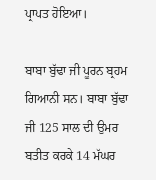ਪ੍ਰਾਪਤ ਹੋਇਆ।

ਬਾਬਾ ਬੁੱਢਾ ਜੀ ਪੂਰਨ ਬ੍ਰਹਮ ਗਿਆਨੀ ਸਨ। ਬਾਬਾ ਬੁੱਢਾ ਜੀ 125 ਸਾਲ ਦੀ ਉਮਰ ਬਤੀਤ ਕਰਕੇ 14 ਮੱਘਰ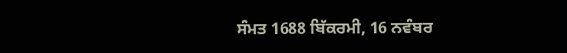ਸੰਮਤ 1688 ਬਿੱਕਰਮੀ, 16 ਨਵੰਬਰ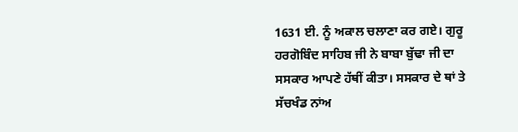1631 ਈ. ਨੂੰ ਅਕਾਲ ਚਲਾਣਾ ਕਰ ਗਏ। ਗੁਰੂ ਹਰਗੋਬਿੰਦ ਸਾਹਿਬ ਜੀ ਨੇ ਬਾਬਾ ਬੁੱਢਾ ਜੀ ਦਾ ਸਸਕਾਰ ਆਪਣੇ ਹੱਥੀਂ ਕੀਤਾ। ਸਸਕਾਰ ਦੇ ਥਾਂ ਤੇ ਸੱਚਖੰਡ ਨਾਂਅ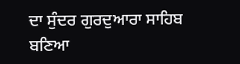ਦਾ ਸੁੰਦਰ ਗੁਰਦੁਆਰਾ ਸਾਹਿਬ ਬਣਿਆ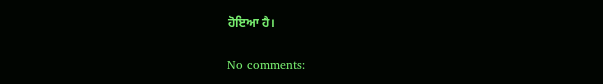ਹੋਇਆ ਹੈ।

No comments: